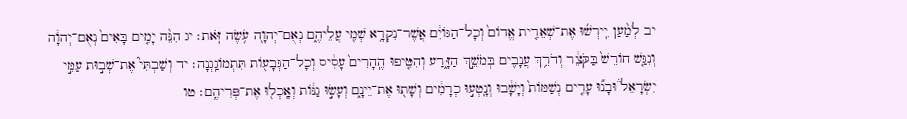יב לְמַ֨עַן יִֽירְשׁ֜וּ אֶת־שְׁאֵרִ֤ית אֱדוֹם֙ וְכָל־הַגּוֹיִ֔ם אֲשֶׁר־נִקְרָ֥א שְׁמִ֖י עֲלֵיהֶ֑ם נְאֻם־יְהוָ֖ה עֹ֥שֶׂה זֹּֽאת׃ יג הִנֵּ֨ה יָמִ֤ים בָּאִים֙ נְאֻם־יְהוָ֔ה וְנִגַּ֤שׁ חוֹרֵשׁ֙ בַּקֹּצֵ֔ר וְדֹרֵ֥ךְ עֲנָבִ֖ים בְּמֹשֵׁ֣ךְ הַזָּ֑רַע וְהִטִּ֤יפוּ הֶֽהָרִים֙ עָסִ֔יס וְכָל־הַגְּבָע֖וֹת תִּתְמוֹגַֽגְנָה׃ יד וְשַׁבְתִּי֮ אֶת־שְׁב֣וּת עַמִּ֣י יִשְׂרָאֵל֒ וּבָנ֞וּ עָרִ֤ים נְשַׁמּוֹת֙ וְיָשָׁ֔בוּ וְנָֽטְע֣וּ כְרָמִ֔ים וְשָׁת֖וּ אֶת־יֵינָ֑ם וְעָשׂ֣וּ גַנּ֔וֹת וְאָֽכְל֖וּ אֶת־פְּרִיהֶֽם׃ טו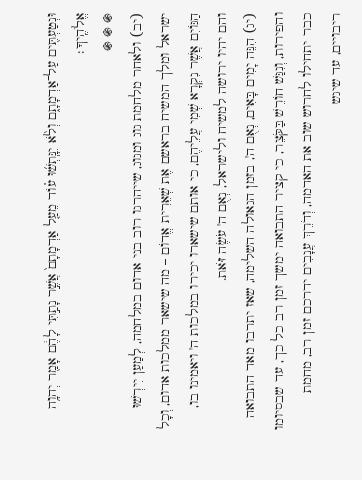וּנְטַעְתִּ֖ים עַל־אַדְמָתָ֑ם וְלֹ֨א יִנָּֽתְשׁ֜וּ ע֗וֹד מֵעַ֤ל אַדְמָתָם֙ אֲשֶׁ֣ר נָתַ֣תִּי לָהֶ֔ם אָמַ֖ר יְהוָ֥ה אֱלֹהֶֽיךָ׃
֍ ֍ ֍
(יב) ולאחר מלחמת גוג ומגוג, שייהרגו רוב בני אדום במלחמה, לְמַעַן יִירְשׁוּ ישראל ומלך המשיח בראשם אֶת שְׁאֵרִית אֱדוֹם – מה שישאר ממלכות אדום, וְכָל הַגּוֹיִם אֲשֶׁר נִקְרָא שְׁמִי עֲלֵיהֶם, כי אותם שישארו יכירו במלכות ה' ויאמינו בו, והם יהיו ירושה למשיח ולישראל, נְאֻם ה' עֹשֶׂה זֹּאת.
(יג) הִנֵּה יָמִים בָּאִים, נְאֻם ה', בזמן הגאולה השלימה, שאז יתרבו מאד התבואה והפירות, וְנִגַּשׁ חוֹרֵשׁ בַּקֹּצֵר, כי קציר התבואה ימשך זמן רב כל כך, עד שבסיומו כבר יתחילו לחרוש שוב את האדמה, וְדֹרֵךְ עֲנָבִים ידרכם זמן רב, מחמת ריבויים, עד שיגש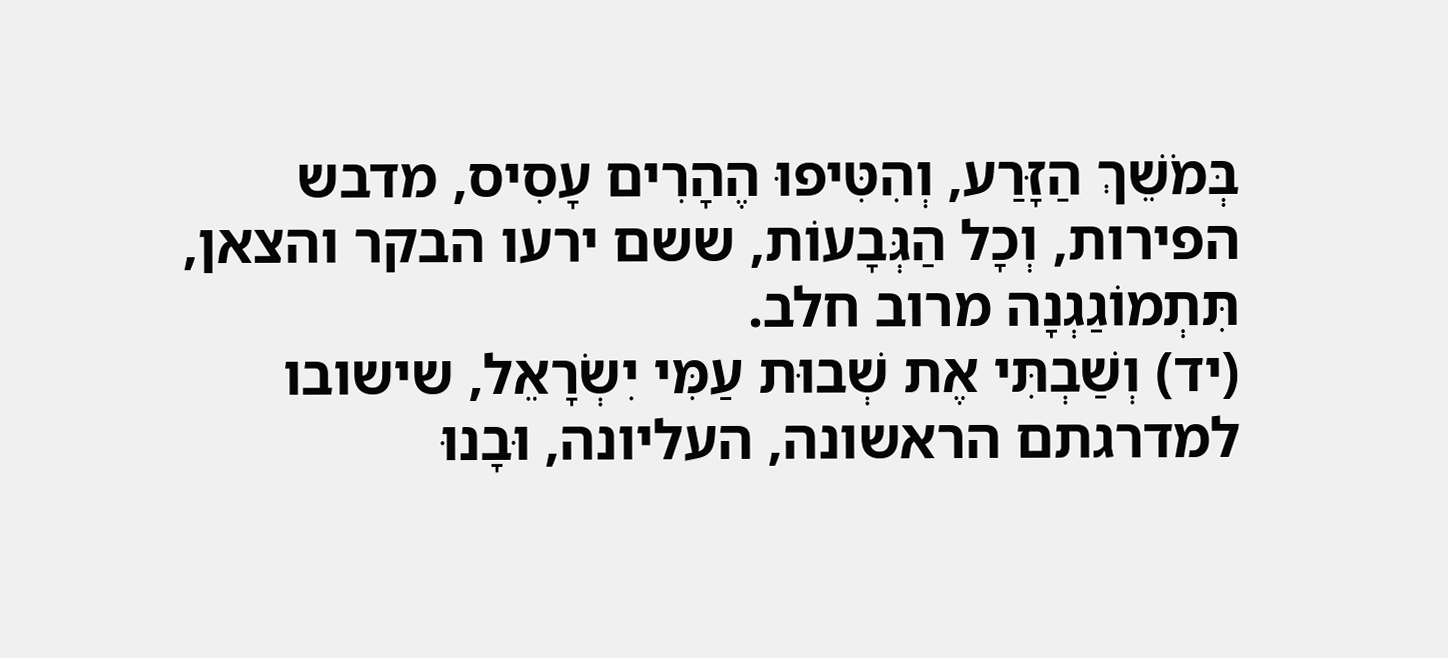בְּמֹשֵׁךְ הַזָּרַע, וְהִטִּיפוּ הֶהָרִים עָסִיס, מדבש הפירות, וְכָל הַגְּבָעוֹת, ששם ירעו הבקר והצאן, תִּתְמוֹגַגְנָה מרוב חלב.
(יד) וְשַׁבְתִּי אֶת שְׁבוּת עַמִּי יִשְׂרָאֵל, שישובו למדרגתם הראשונה, העליונה, וּבָנוּ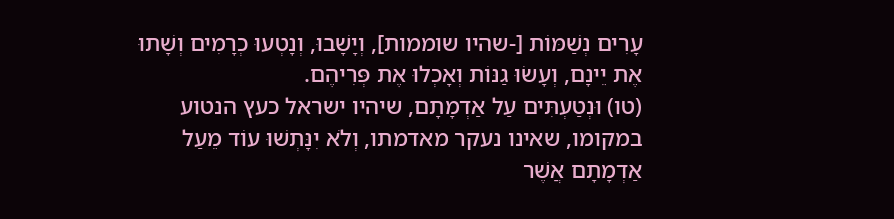עָרִים נְשַׁמּוֹת [-שהיו שוממות], וְיָשָׁבוּ, וְנָטְעוּ כְרָמִים וְשָׁתוּ אֶת יֵינָם, וְעָשׂוּ גַנּוֹת וְאָכְלוּ אֶת פְּרִיהֶם.
(טו) וּנְטַעְתִּים עַל אַדְמָתָם, שיהיו ישראל כעץ הנטוע במקומו, שאינו נעקר מאדמתו, וְלֹא יִנָּתְשׁוּ עוֹד מֵעַל אַדְמָתָם אֲשֶׁר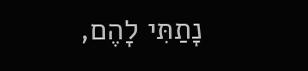נָתַתִּי לָהֶם,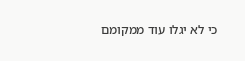כי לא יגלו עוד ממקומם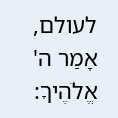לעולם, אָמַר ה' אֱלֹהֶיךָ: